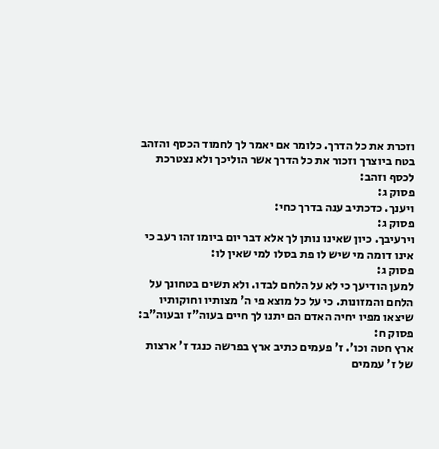וזכרת את כל הדרך. כלומר אם יאמר לך לחמוד הכסף והזהב בטח ביוצרך וזכור את כל הדרך אשר הוליכך ולא נצטרכת לכסף וזהב:
פסוק ג:
ויענך. כדכתיב ענה בדרך כחי:
פסוק ג:
וירעיבך. כיון שאינו נותן לך אלא דבר יום ביומו זהו רעב כי אינו דומה מי שיש לו פת בסלו למי שאין לו:
פסוק ג:
למען הודיעך כי לא על הלחם לבדו. ולא תשים בטחונך על הלחם והמזונות. כי על כל מוצא פי ה' מצותיו וחוקותיו שיצאו מפיו יחיה האדם הם יתנו לך חיים בעוה"ז ובעוה"ב:
פסוק ח:
ארץ חטה וכו'. ז' פעמים כתיב ארץ בפרשה כנגד ז' ארצות של ז' עממים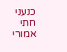כנעני חתי אמורי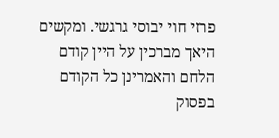פרזי חוי יבוסי גרגשי. ומקשים היאך מברכין על היין קודם הלחם והאמרינן כל הקודם בפסוק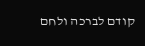קודם לברכה ולחם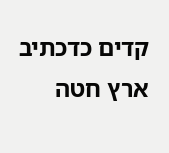קדים כדכתיב ארץ חטה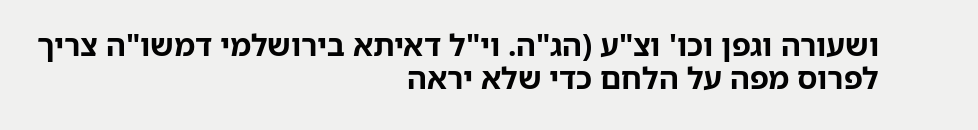ושעורה וגפן וכו' וצ"ע (הג"ה. וי"ל דאיתא בירושלמי דמשו"ה צריך לפרוס מפה על הלחם כדי שלא יראה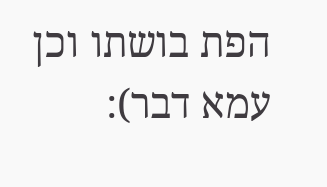הפת בושתו וכן עמא דבר):